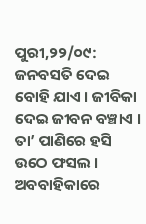ପୁରୀ,୨୨/୦୯: ଜନବସତି ଦେଇ ବୋହି ଯାଏ । ଜୀବିକା ଦେଇ ଜୀବନ ବଞ୍ଚାଏ । ତା’ ପାଣିରେ ହସି ଉଠେ ଫସଲ । ଅବବାହିକାରେ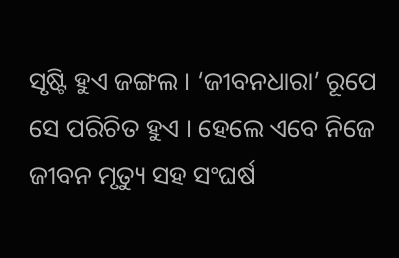ସୃଷ୍ଟି ହୁଏ ଜଙ୍ଗଲ । ‘ଜୀବନଧାରା’ ରୂପେ ସେ ପରିଚିତ ହୁଏ । ହେଲେ ଏବେ ନିଜେ ଜୀବନ ମୃତ୍ୟୁ ସହ ସଂଘର୍ଷ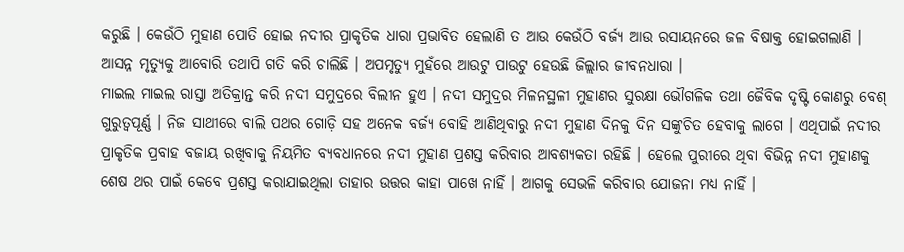କରୁଛି । କେଉଁଠି ମୁହାଣ ପୋତି ହୋଇ ନଦୀର ପ୍ରାକୃତିକ ଧାରା ପ୍ରଭାବିତ ହେଲାଣି ତ ଆଉ କେଉଁଠି ବର୍ଜ୍ୟ ଆଉ ରସାୟନରେ ଜଳ ବିଷାକ୍ତ ହୋଇଗଲାଣି । ଆସନ୍ନ ମୃତ୍ୟୁକୁ ଆବୋରି ତଥାପି ଗତି କରି ଚାଲିଛି । ଅପମୃତ୍ୟୁ ମୁହଁରେ ଆଉଟୁ ପାଉଟୁ ହେଉଛି ଜିଲ୍ଲାର ଜୀବନଧାରା ।
ମାଇଲ ମାଇଲ ରାସ୍ତା ଅତିକ୍ରାନ୍ତ କରି ନଦୀ ସମୁଦ୍ରରେ ବିଲୀନ ହୁଏ । ନଦୀ ସମୁଦ୍ରର ମିଳନସ୍ଥଳୀ ମୁହାଣର ସୁରକ୍ଷା ଭୌଗଳିକ ତଥା ଜୈବିକ ଦୃଷ୍ଟି କୋଣରୁ ବେଶ୍ ଗୁରୁତ୍ୱପୂର୍ଣ୍ଣ । ନିଜ ସାଥୀରେ ବାଲି ପଥର ଗୋଡ଼ି ସହ ଅନେକ ବର୍ଜ୍ୟ ବୋହି ଆଣିଥିବାରୁ ନଦୀ ମୁହାଣ ଦିନକୁ ଦିନ ସଙ୍କୁଚିତ ହେବାକୁ ଲାଗେ । ଏଥିପାଇଁ ନଦୀର ପ୍ରାକୃତିକ ପ୍ରବାହ ବଜାୟ ରଖିବାକୁ ନିୟମିତ ବ୍ୟବଧାନରେ ନଦୀ ମୁହାଣ ପ୍ରଶସ୍ତ କରିବାର ଆବଶ୍ୟକତା ରହିଛି । ହେଲେ ପୁରୀରେ ଥିବା ବିଭିନ୍ନ ନଦୀ ମୁହାଣକୁ ଶେଷ ଥର ପାଇଁ କେବେ ପ୍ରଶସ୍ତ କରାଯାଇଥିଲା ତାହାର ଉତ୍ତର କାହା ପାଖେ ନାହିଁ । ଆଗକୁ ସେଭଳି କରିବାର ଯୋଜନା ମଧ୍ୟ ନାହିଁ ।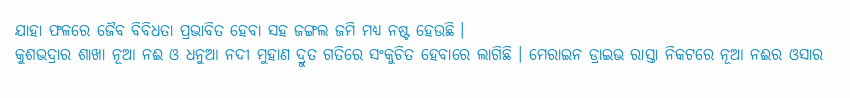ଯାହା ଫଳରେ ଜୈବ ବିବିଧତା ପ୍ରଭାବିତ ହେବା ସହ ଜଙ୍ଗଲ ଜମି ମଧ୍ୟ ନଷ୍ଟ ହେଉଛି ।
କୁଶଭଦ୍ରାର ଶାଖା ନୂଆ ନଈ ଓ ଧନୁଆ ନଦୀ ମୁହାଣ ଦ୍ରୁତ ଗତିରେ ସଂକୁଚିତ ହେବାରେ ଲାଗିଛି । ମେରାଇନ ଡ୍ରାଇଭ ରାସ୍ତା ନିକଟରେ ନୂଆ ନଈର ଓସାର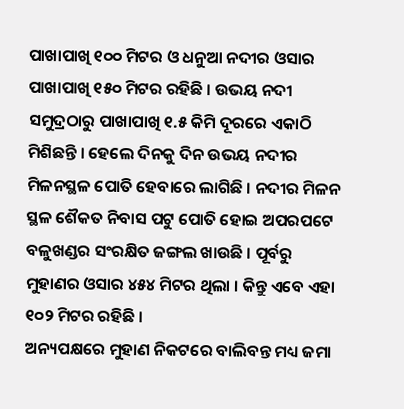ପାଖାପାଖି ୧୦୦ ମିଟର ଓ ଧନୁଆ ନଦୀର ଓସାର ପାଖାପାଖି ୧୫୦ ମିଟର ରହିଛି । ଉଭୟ ନଦୀ ସମୁଦ୍ରଠାରୁ ପାଖାପାଖି ୧.୫ କିମି ଦୂରରେ ଏକାଠି ମିଶିଛନ୍ତି । ହେଲେ ଦିନକୁ ଦିନ ଉଭୟ ନଦୀର ମିଳନସ୍ଥଳ ପୋତି ହେବାରେ ଲାଗିଛି । ନଦୀର ମିଳନ ସ୍ଥଳ ଶୈକତ ନିବାସ ପଟୁ ପୋତି ହୋଇ ଅପରପଟେ ବଳୁଖଣ୍ଡର ସଂରକ୍ଷିତ ଜଙ୍ଗଲ ଖାଉଛି । ପୂର୍ବରୁ ମୁହାଣର ଓସାର ୪୫୪ ମିଟର ଥିଲା । କିନ୍ତୁ ଏବେ ଏହା ୧୦୨ ମିଟର ରହିଛି ।
ଅନ୍ୟପକ୍ଷରେ ମୁହାଣ ନିକଟରେ ବାଲିବନ୍ତ ମଧ୍ୟ ଜମା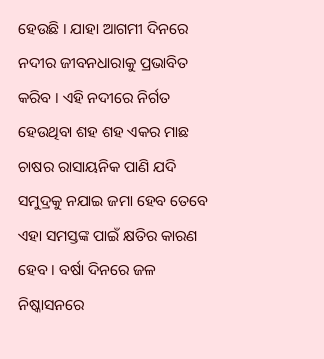ହେଉଛି । ଯାହା ଆଗମୀ ଦିନରେ ନଦୀର ଜୀବନଧାରାକୁ ପ୍ରଭାବିତ କରିବ । ଏହି ନଦୀରେ ନିର୍ଗତ ହେଉଥିବା ଶହ ଶହ ଏକର ମାଛ ଚାଷର ରାସାୟନିକ ପାଣି ଯଦି ସମୁଦ୍ରକୁ ନଯାଇ ଜମା ହେବ ତେବେ ଏହା ସମସ୍ତଙ୍କ ପାଇଁ କ୍ଷତିର କାରଣ ହେବ । ବର୍ଷା ଦିନରେ ଜଳ ନିଷ୍କାସନରେ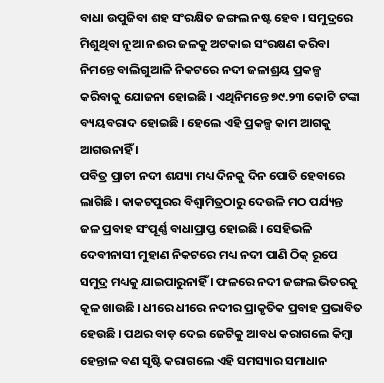ବାଧା ଉପୁଜିବା ଶହ ସଂରକ୍ଷିତ ଜଙ୍ଗଲ ନଷ୍ଟ ହେବ । ସମୁଦ୍ରରେ ମିଶୁଥିବା ନୂଆ ନଈର ଜଳକୁ ଅଟକାଇ ସଂରକ୍ଷଣ କରିବା ନିମନ୍ତେ ବାଲିଗୁଆଳି ନିକଟରେ ନଦୀ ଜଳାଶ୍ରୟ ପ୍ରକଳ୍ପ କରିବାକୁ ଯୋଜନା ହୋଇଛି । ଏଥିନିମନ୍ତେ ୭୯.୨୩ କୋଟି ଟଙ୍କା ବ୍ୟୟବରାଦ ହୋଇଛି । ହେଲେ ଏହି ପ୍ରକଳ୍ପ କାମ ଆଗକୁ ଆଗଉନାହିଁ ।
ପବିତ୍ର ପ୍ରାଚୀ ନଦୀ ଶଯ୍ୟା ମଧ୍ୟ ଦିନକୁ ଦିନ ପୋତି ହେବାରେ ଲାଗିଛି । କାକଟପୁରର ବିଶ୍ୱାମିତ୍ରଠାରୁ ଦେଉଳି ମଠ ପର୍ଯ୍ୟନ୍ତ ଜଳ ପ୍ରବାହ ସଂପୂର୍ଣ୍ଣ ବାଧାପ୍ରାପ୍ତ ହୋଇଛି । ସେହିଭଳି ଦେବୀନାସୀ ମୁହାଣ ନିକଟରେ ମଧ୍ୟ ନଦୀ ପାଣି ଠିକ୍ ରୂପେ ସମୁଦ୍ର ମଧ୍ୟକୁ ଯାଇପାରୁନାହିଁ । ଫଳରେ ନଦୀ ଜଙ୍ଗଲ ଭିତରକୁ କୂଳ ଖାଉଛି । ଧୀରେ ଧୀରେ ନଦୀର ପ୍ରାକୃତିକ ପ୍ରବାହ ପ୍ରଭାବିତ ହେଉଛି । ପଥର ବାଡ଼ ଦେଇ ଜେଟିକୁ ଆବଧ କରାଗଲେ କିମ୍ବା ହେନ୍ତାଳ ବଣ ସୃଷ୍ଟି କରାଗଲେ ଏହି ସମସ୍ୟାର ସମାଧାନ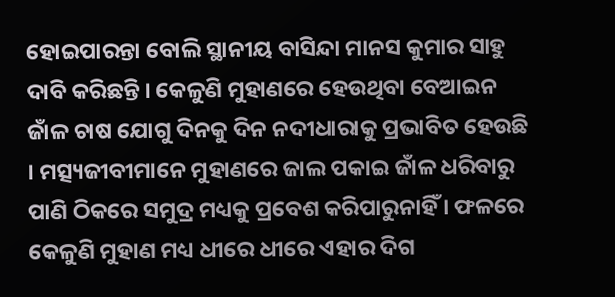ହୋଇପାରନ୍ତା ବୋଲି ସ୍ଥାନୀୟ ବାସିନ୍ଦା ମାନସ କୁମାର ସାହୁ ଦାବି କରିଛନ୍ତି । କେଳୁଣି ମୁହାଣରେ ହେଉଥିବା ବେଆଇନ ଜାଁଳ ଚାଷ ଯୋଗୁ ଦିନକୁ ଦିନ ନଦୀଧାରାକୁ ପ୍ରଭାବିତ ହେଉଛି । ମତ୍ସ୍ୟଜୀବୀମାନେ ମୁହାଣରେ ଜାଲ ପକାଇ ଜାଁଳ ଧରିବାରୁ ପାଣି ଠିକରେ ସମୁଦ୍ର ମଧ୍ୟକୁ ପ୍ରବେଶ କରିପାରୁନାହିଁ । ଫଳରେ କେଳୁଣି ମୁହାଣ ମଧ୍ୟ ଧୀରେ ଧୀରେ ଏହାର ଦିଗ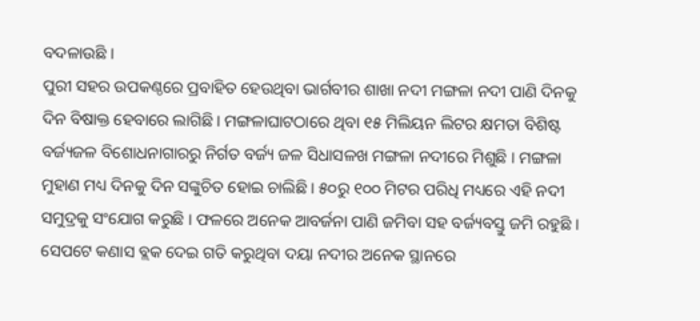ବଦଳାଉଛି ।
ପୁରୀ ସହର ଉପକଣ୍ଠରେ ପ୍ରବାହିତ ହେଉଥିବା ଭାର୍ଗବୀର ଶାଖା ନଦୀ ମଙ୍ଗଳା ନଦୀ ପାଣି ଦିନକୁ ଦିନ ବିଷାକ୍ତ ହେବାରେ ଲାଗିଛି । ମଙ୍ଗଳାଘାଟଠାରେ ଥିବା ୧୫ ମିଲିୟନ ଲିଟର କ୍ଷମତା ବିଶିଷ୍ଟ ବର୍ଜ୍ୟଜଳ ବିଶୋଧନାଗାରରୁ ନିର୍ଗତ ବର୍ଜ୍ୟ ଜଳ ସିଧାସଳଖ ମଙ୍ଗଳା ନଦୀରେ ମିଶୁଛି । ମଙ୍ଗଳା ମୁହାଣ ମଧ୍ୟ ଦିନକୁ ଦିନ ସଙ୍କୁଚିତ ହୋଇ ଚାଲିଛି । ୫୦ରୁ ୧୦୦ ମିଟର ପରିଧି ମଧ୍ୟରେ ଏହି ନଦୀ ସମୁଦ୍ରକୁ ସଂଯୋଗ କରୁଛି । ଫଳରେ ଅନେକ ଆବର୍ଜନା ପାଣି ଜମିବା ସହ ବର୍ଜ୍ୟବସ୍ତୁ ଜମି ରହୁଛି । ସେପଟେ କଣାସ ବ୍ଲକ ଦେଇ ଗତି କରୁଥିବା ଦୟା ନଦୀର ଅନେକ ସ୍ଥାନରେ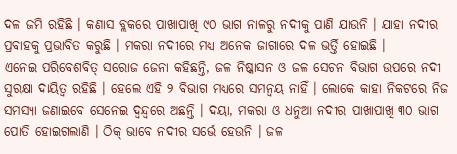ଦଳ ଜମି ରହିଛି । କଣାସ ବ୍ଲକରେ ପାଖାପାଖି ୯୦ ଭାଗ ନାଳରୁ ନଦୀକୁ ପାଣି ଯାଉନି । ଯାହା ନଦୀର ପ୍ରବାହକୁ ପ୍ରଭାବିତ କରୁଛି । ମକରା ନଦୀରେ ମଧ୍ୟ ଅନେକ ଜାଗାରେ ଦଳ ଭର୍ତ୍ତି ହୋଇଛି ।
ଏନେଇ ପରିବେଶବିତ୍ ସରୋଜ ଜେନା କହିଛନ୍ତି, ଜଳ ନିଷ୍କାସନ ଓ ଜଳ ସେଚନ ବିଭାଗ ଉପରେ ନଦୀ ସୁରକ୍ଷା ଦାୟିତ୍ୱ ରହିଛି । ହେଲେ ଏହି ୨ ବିଭାଗ ମଧ୍ୟରେ ସମନ୍ୱୟ ନାହିଁ । ଲୋକେ କାହା ନିକଟରେ ନିଜ ସମସ୍ୟା ଜଣାଇବେ ସେନେଇ ଦ୍ୱନ୍ଦ୍ୱରେ ଅଛନ୍ତି । ଦୟା, ମକରା ଓ ଧନୁଆ ନଦୀର ପାଖାପାଖି ୩୦ ଭାଗ ପୋତି ହୋଇଗଲାଣି । ଠିକ୍ ଭାବେ ନଦୀର ସର୍ଭେ ହେଉନି । ଜଳ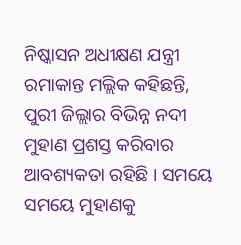ନିଷ୍କାସନ ଅଧୀକ୍ଷଣ ଯନ୍ତ୍ରୀ ରମାକାନ୍ତ ମଲ୍ଲିକ କହିଛନ୍ତି, ପୁରୀ ଜିଲ୍ଲାର ବିଭିନ୍ନ ନଦୀ ମୁହାଣ ପ୍ରଶସ୍ତ କରିବାର ଆବଶ୍ୟକତା ରହିଛି । ସମୟେ ସମୟେ ମୁହାଣକୁ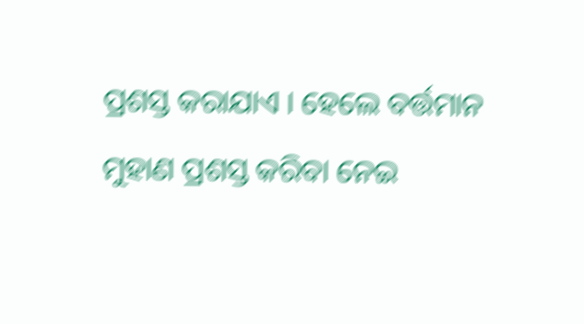ପ୍ରଶସ୍ତ କରାଯାଏ । ହେଲେ ବର୍ତ୍ତମାନ ମୁହାଣ ପ୍ରଶସ୍ତ କରିବା ନେଇ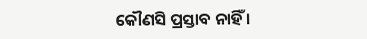କୌଣସି ପ୍ରସ୍ତାବ ନାହିଁ ।